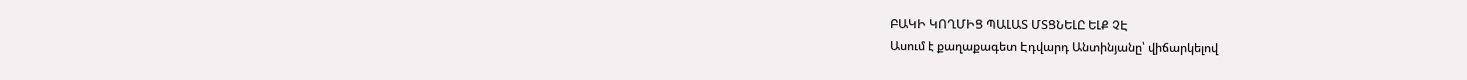ԲԱԿԻ ԿՈՂՄԻՑ ՊԱԼԱՏ ՄՏՑՆԵԼԸ ԵԼՔ ՉԷ
Ասում է քաղաքագետ Էդվարդ Անտինյանը՝ վիճարկելով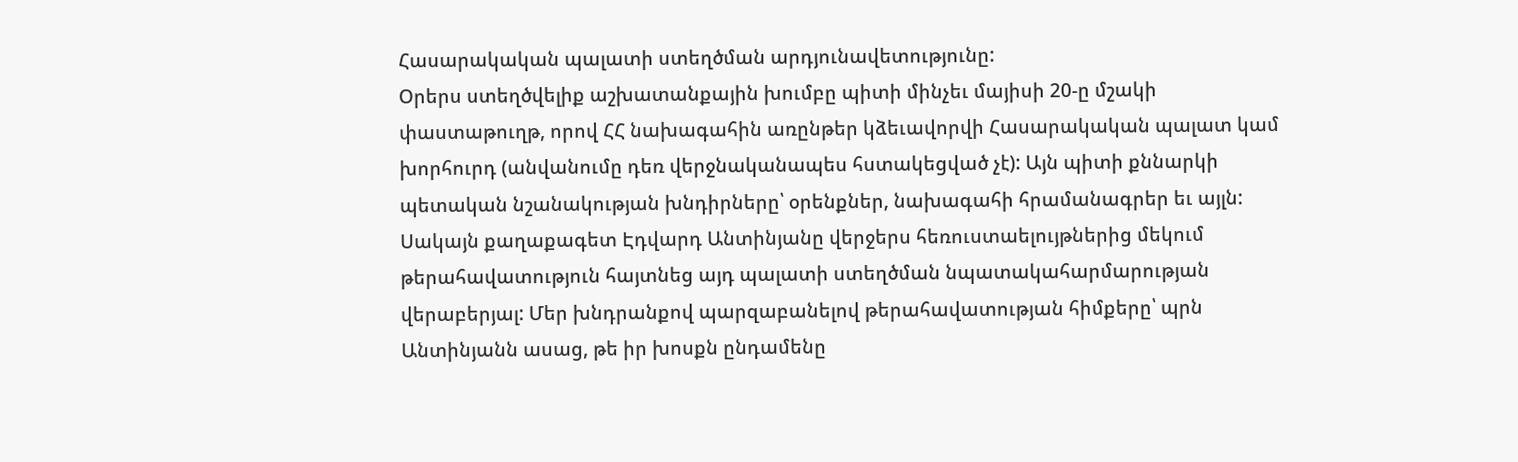Հասարակական պալատի ստեղծման արդյունավետությունը:
Օրերս ստեղծվելիք աշխատանքային խումբը պիտի մինչեւ մայիսի 20-ը մշակի փաստաթուղթ, որով ՀՀ նախագահին առընթեր կձեւավորվի Հասարակական պալատ կամ խորհուրդ (անվանումը դեռ վերջնականապես հստակեցված չէ): Այն պիտի քննարկի պետական նշանակության խնդիրները՝ օրենքներ, նախագահի հրամանագրեր եւ այլն: Սակայն քաղաքագետ Էդվարդ Անտինյանը վերջերս հեռուստաելույթներից մեկում թերահավատություն հայտնեց այդ պալատի ստեղծման նպատակահարմարության վերաբերյալ: Մեր խնդրանքով պարզաբանելով թերահավատության հիմքերը՝ պրն Անտինյանն ասաց, թե իր խոսքն ընդամենը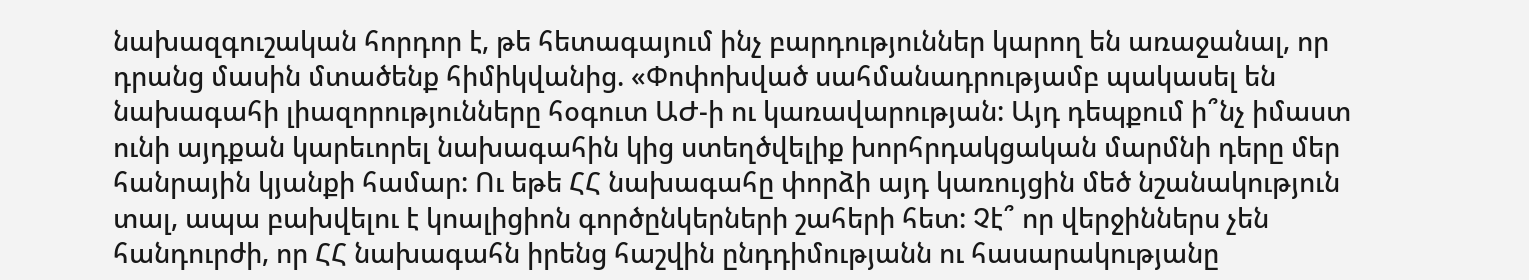նախազգուշական հորդոր է, թե հետագայում ինչ բարդություններ կարող են առաջանալ, որ դրանց մասին մտածենք հիմիկվանից. «Փոփոխված սահմանադրությամբ պակասել են նախագահի լիազորությունները հօգուտ ԱԺ-ի ու կառավարության: Այդ դեպքում ի՞նչ իմաստ ունի այդքան կարեւորել նախագահին կից ստեղծվելիք խորհրդակցական մարմնի դերը մեր հանրային կյանքի համար: Ու եթե ՀՀ նախագահը փորձի այդ կառույցին մեծ նշանակություն տալ, ապա բախվելու է կոալիցիոն գործընկերների շահերի հետ: Չէ՞ որ վերջիններս չեն հանդուրժի, որ ՀՀ նախագահն իրենց հաշվին ընդդիմությանն ու հասարակությանը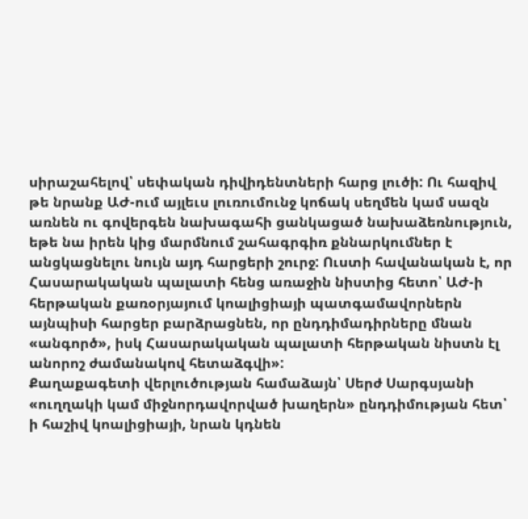սիրաշահելով՝ սեփական դիվիդենտների հարց լուծի: Ու հազիվ թե նրանք ԱԺ-ում այլեւս լուռումունջ կոճակ սեղմեն կամ սազն առնեն ու գովերգեն նախագահի ցանկացած նախաձեռնություն, եթե նա իրեն կից մարմնում շահագրգիռ քննարկումներ է անցկացնելու նույն այդ հարցերի շուրջ: Ուստի հավանական է, որ Հասարակական պալատի հենց առաջին նիստից հետո՝ ԱԺ-ի հերթական քառօրյայում կոալիցիայի պատգամավորներն այնպիսի հարցեր բարձրացնեն, որ ընդդիմադիրները մնան «անգործ», իսկ Հասարակական պալատի հերթական նիստն էլ անորոշ ժամանակով հետաձգվի»:
Քաղաքագետի վերլուծության համաձայն՝ Սերժ Սարգսյանի «ուղղակի կամ միջնորդավորված խաղերն» ընդդիմության հետ՝ ի հաշիվ կոալիցիայի, նրան կդնեն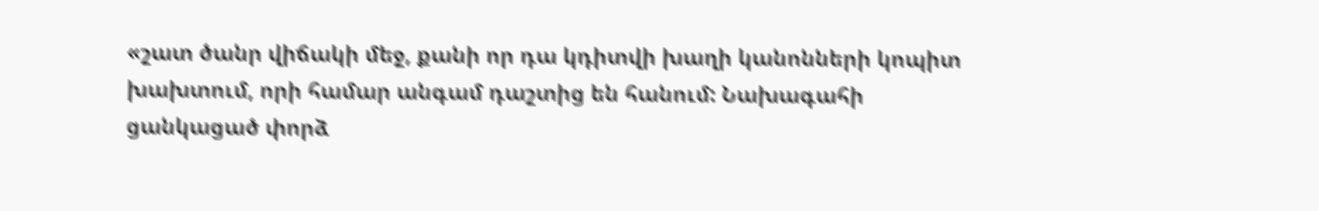«շատ ծանր վիճակի մեջ, քանի որ դա կդիտվի խաղի կանոնների կոպիտ խախտում, որի համար անգամ դաշտից են հանում: Նախագահի ցանկացած փորձ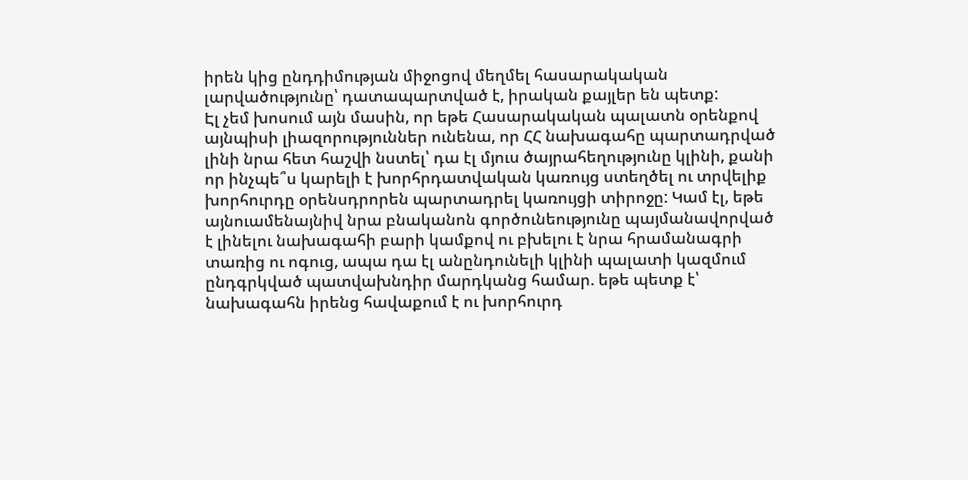իրեն կից ընդդիմության միջոցով մեղմել հասարակական լարվածությունը՝ դատապարտված է, իրական քայլեր են պետք:
Էլ չեմ խոսում այն մասին, որ եթե Հասարակական պալատն օրենքով այնպիսի լիազորություններ ունենա, որ ՀՀ նախագահը պարտադրված լինի նրա հետ հաշվի նստել՝ դա էլ մյուս ծայրահեղությունը կլինի, քանի որ ինչպե՞ս կարելի է խորհրդատվական կառույց ստեղծել ու տրվելիք խորհուրդը օրենսդրորեն պարտադրել կառույցի տիրոջը: Կամ էլ, եթե այնուամենայնիվ նրա բնականոն գործունեությունը պայմանավորված է լինելու նախագահի բարի կամքով ու բխելու է նրա հրամանագրի տառից ու ոգուց, ապա դա էլ անընդունելի կլինի պալատի կազմում ընդգրկված պատվախնդիր մարդկանց համար. եթե պետք է՝ նախագահն իրենց հավաքում է ու խորհուրդ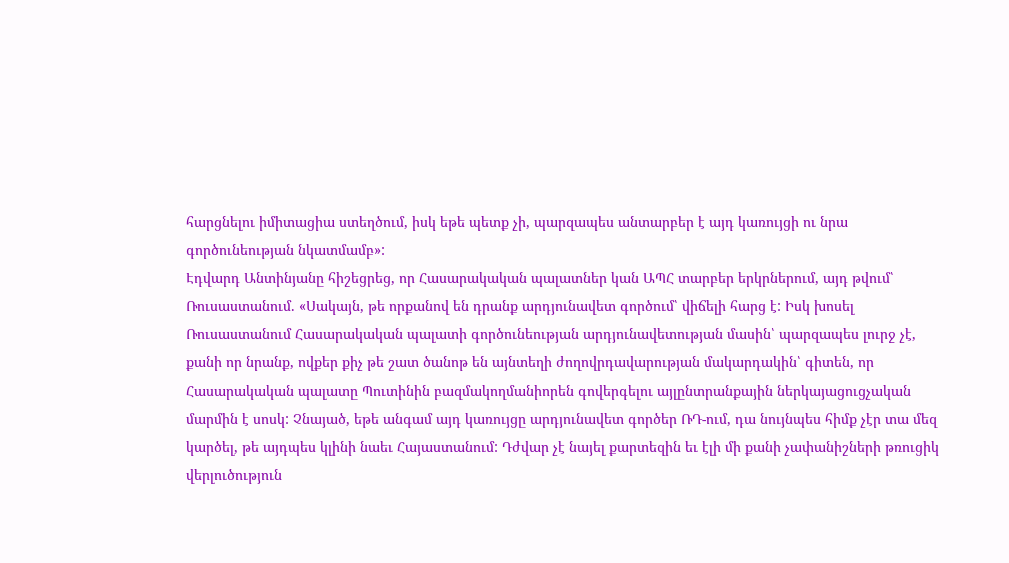հարցնելու իմիտացիա ստեղծում, իսկ եթե պետք չի, պարզապես անտարբեր է այդ կառույցի ու նրա գործունեության նկատմամբ»:
Էդվարդ Անտինյանը հիշեցրեց, որ Հասարակական պալատներ կան ԱՊՀ տարբեր երկրներում, այդ թվում՝ Ռուսաստանում. «Սակայն, թե որքանով են դրանք արդյունավետ գործում՝ վիճելի հարց է: Իսկ խոսել Ռուսաստանում Հասարակական պալատի գործունեության արդյունավետության մասին՝ պարզապես լուրջ չէ, քանի որ նրանք, ովքեր քիչ թե շատ ծանոթ են այնտեղի ժողովրդավարության մակարդակին՝ գիտեն, որ Հասարակական պալատը Պուտինին բազմակողմանիորեն գովերգելու այլընտրանքային ներկայացուցչական մարմին է սոսկ: Չնայած, եթե անգամ այդ կառույցը արդյունավետ գործեր ՌԴ-ում, դա նույնպես հիմք չէր տա մեզ կարծել, թե այդպես կլինի նաեւ Հայաստանում: Դժվար չէ նայել քարտեզին եւ էլի մի քանի չափանիշների թռուցիկ վերլուծություն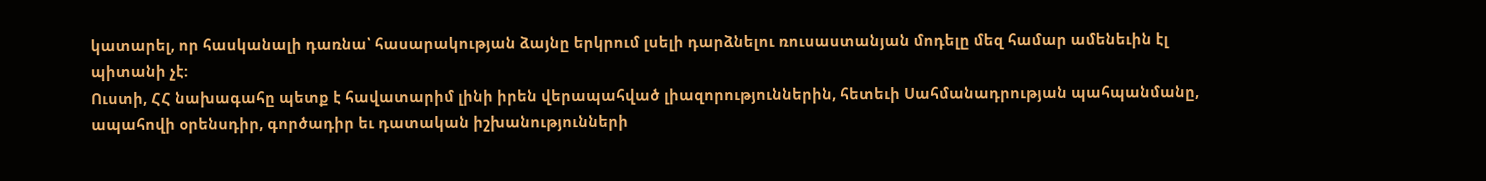կատարել, որ հասկանալի դառնա՝ հասարակության ձայնը երկրում լսելի դարձնելու ռուսաստանյան մոդելը մեզ համար ամենեւին էլ պիտանի չէ:
Ուստի, ՀՀ նախագահը պետք է հավատարիմ լինի իրեն վերապահված լիազորություններին, հետեւի Սահմանադրության պահպանմանը, ապահովի օրենսդիր, գործադիր եւ դատական իշխանությունների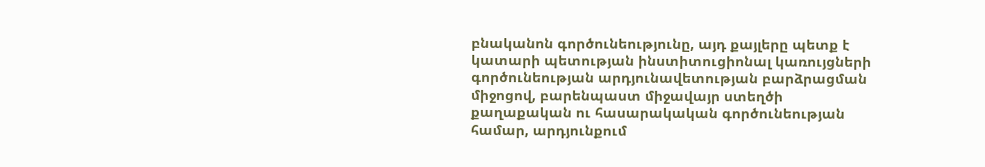բնականոն գործունեությունը, այդ քայլերը պետք է կատարի պետության ինստիտուցիոնալ կառույցների գործունեության արդյունավետության բարձրացման միջոցով, բարենպաստ միջավայր ստեղծի քաղաքական ու հասարակական գործունեության համար, արդյունքում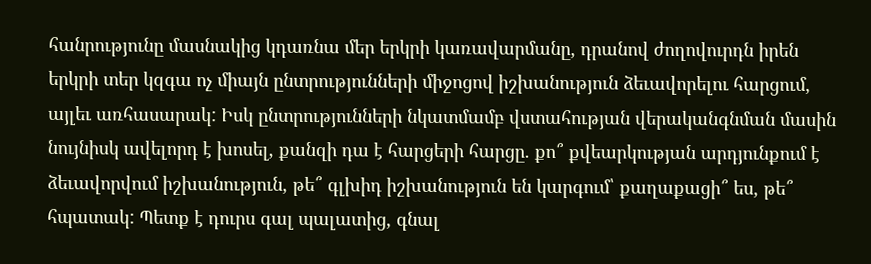հանրությունը մասնակից կդառնա մեր երկրի կառավարմանը, դրանով ժողովուրդն իրեն երկրի տեր կզգա ոչ միայն ընտրությունների միջոցով իշխանություն ձեւավորելու հարցում, այլեւ առհասարակ: Իսկ ընտրությունների նկատմամբ վստահության վերականգնման մասին նույնիսկ ավելորդ է խոսել, քանզի դա է հարցերի հարցը. քո՞ քվեարկության արդյունքում է ձեւավորվում իշխանություն, թե՞ գլխիդ իշխանություն են կարգում՝ քաղաքացի՞ ես, թե՞ հպատակ: Պետք է դուրս գալ պալատից, գնալ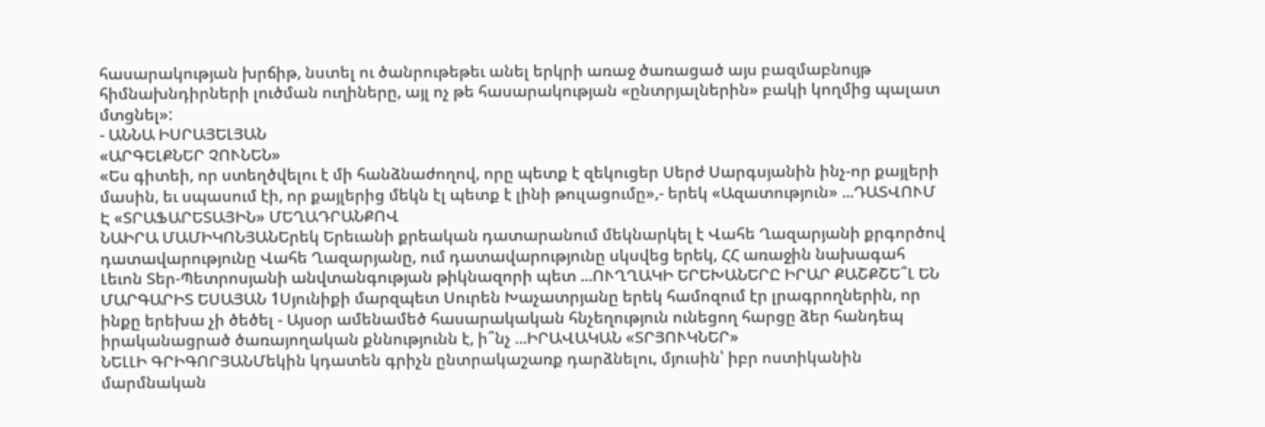հասարակության խրճիթ, նստել ու ծանրութեթեւ անել երկրի առաջ ծառացած այս բազմաբնույթ հիմնախնդիրների լուծման ուղիները, այլ ոչ թե հասարակության «ընտրյալներին» բակի կողմից պալատ մտցնել»:
- ԱՆՆԱ ԻՍՐԱՅԵԼՅԱՆ
«ԱՐԳԵԼՔՆԵՐ ՉՈՒՆԵՆ»
«Ես գիտեի, որ ստեղծվելու է մի հանձնաժողով, որը պետք է զեկուցեր Սերժ Սարգսյանին ինչ-որ քայլերի մասին, եւ սպասում էի, որ քայլերից մեկն էլ պետք է լինի թուլացումը»,- երեկ «Ազատություն» ...ԴԱՏՎՈՒՄ Է «ՏՐԱՖԱՐԵՏԱՅԻՆ» ՄԵՂԱԴՐԱՆՔՈՎ
ՆԱԻՐԱ ՄԱՄԻԿՈՆՅԱՆԵրեկ Երեւանի քրեական դատարանում մեկնարկել է Վահե Ղազարյանի քրգործով դատավարությունը Վահե Ղազարյանը, ում դատավարությունը սկսվեց երեկ, ՀՀ առաջին նախագահ Լեւոն Տեր-Պետրոսյանի անվտանգության թիկնազորի պետ ...ՈՒՂՂԱԿԻ ԵՐԵԽԱՆԵՐԸ ԻՐԱՐ ՔԱՇՔՇԵ՞Լ ԵՆ
ՄԱՐԳԱՐԻՏ ԵՍԱՅԱՆ 1Սյունիքի մարզպետ Սուրեն Խաչատրյանը երեկ համոզում էր լրագրողներին, որ ինքը երեխա չի ծեծել - Այսօր ամենամեծ հասարակական հնչեղություն ունեցող հարցը ձեր հանդեպ իրականացրած ծառայողական քննությունն է, ի՞նչ ...ԻՐԱՎԱԿԱՆ «ՏՐՅՈՒԿՆԵՐ»
ՆԵԼԼԻ ԳՐԻԳՈՐՅԱՆՄեկին կդատեն գրիչն ընտրակաշառք դարձնելու, մյուսին՝ իբր ոստիկանին մարմնական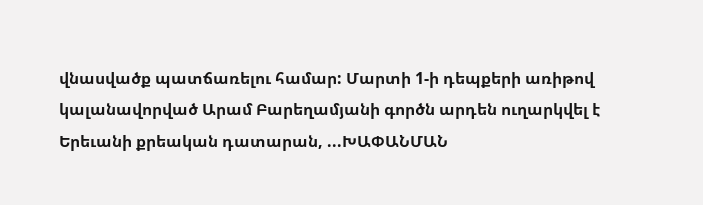վնասվածք պատճառելու համար: Մարտի 1-ի դեպքերի առիթով կալանավորված Արամ Բարեղամյանի գործն արդեն ուղարկվել է Երեւանի քրեական դատարան, ...ԽԱՓԱՆՄԱՆ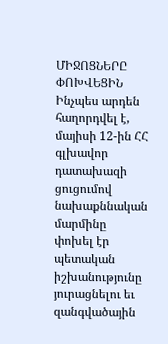ՄԻՋՈՑՆԵՐԸ ՓՈԽՎԵՑԻՆ
Ինչպես արդեն հաղորդվել է, մայիսի 12-ին ՀՀ գլխավոր դատախազի ցուցումով նախաքննական մարմինը փոխել էր պետական իշխանությունը յուրացնելու եւ զանգվածային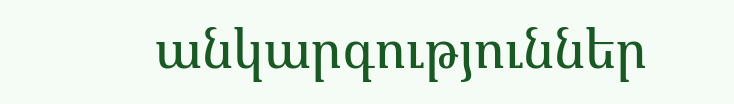անկարգություններ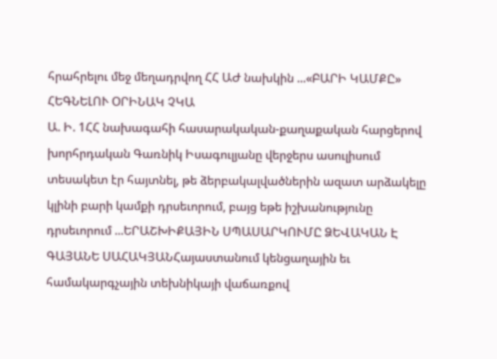հրահրելու մեջ մեղադրվող ՀՀ ԱԺ նախկին ...«ԲԱՐԻ ԿԱՄՔԸ» ՀԵԳՆԵԼՈՒ ՕՐԻՆԱԿ ՉԿԱ
Ա. Ի. 1ՀՀ նախագահի հասարակական-քաղաքական հարցերով խորհրդական Գառնիկ Իսագուլյանը վերջերս ասուլիսում տեսակետ էր հայտնել, թե ձերբակալվածներին ազատ արձակելը կլինի բարի կամքի դրսեւորում, բայց եթե իշխանությունը դրսեւորում ...ԵՐԱՇԽԻՔԱՅԻՆ ՍՊԱՍԱՐԿՈՒՄԸ ՁԵՎԱԿԱՆ Է
ԳԱՅԱՆԵ ՍԱՀԱԿՅԱՆՀայաստանում կենցաղային եւ համակարգչային տեխնիկայի վաճառքով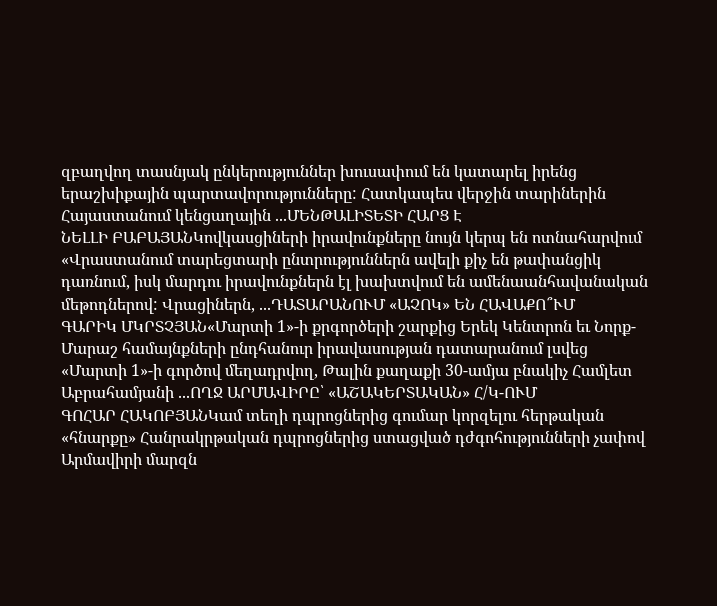զբաղվող տասնյակ ընկերություններ խուսափում են կատարել իրենց երաշխիքային պարտավորությունները: Հատկապես վերջին տարիներին Հայաստանում կենցաղային ...ՄԵՆԹԱԼԻՏԵՏԻ ՀԱՐՑ Է
ՆԵԼԼԻ ԲԱԲԱՅԱՆԿովկասցիների իրավունքները նույն կերպ են ոտնահարվում «Վրաստանում տարեցտարի ընտրություններն ավելի քիչ են թափանցիկ դառնում, իսկ մարդու իրավունքներն էլ խախտվում են ամենաանհավանական մեթոդներով: Վրացիներն, ...ԴԱՏԱՐԱՆՈՒՄ «ԱՉՈԿ» ԵՆ ՀԱՎԱՔՈ՞ՒՄ
ԳԱՐԻԿ ՄԿՐՏՉՅԱՆ«Մարտի 1»-ի քրգործերի շարքից Երեկ Կենտրոն եւ Նորք-Մարաշ համայնքների ընդհանուր իրավասության դատարանում լսվեց «Մարտի 1»-ի գործով մեղադրվող, Թալին քաղաքի 30-ամյա բնակիչ Համլետ Աբրահամյանի ...ՈՂՋ ԱՐՄԱՎԻՐԸ՝ «ԱՇԱԿԵՐՏԱԿԱՆ» Հ/Կ-ՈՒՄ
ԳՈՀԱՐ ՀԱԿՈԲՅԱՆԿամ տեղի դպրոցներից գումար կորզելու հերթական «հնարքը» Հանրակրթական դպրոցներից ստացված դժգոհությունների չափով Արմավիրի մարզն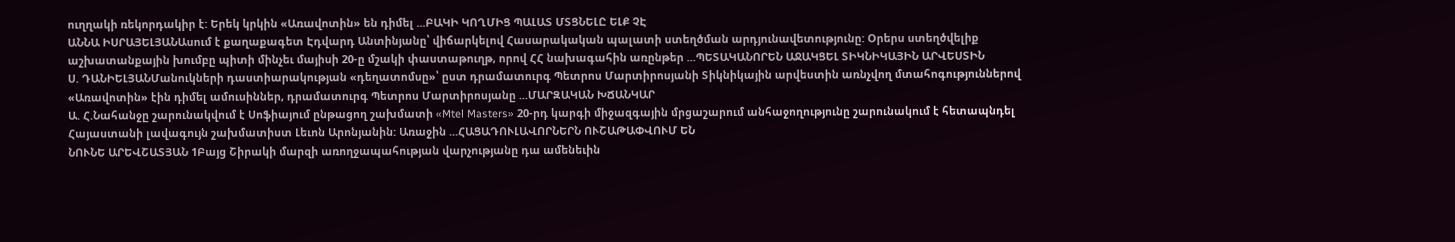ուղղակի ռեկորդակիր է: Երեկ կրկին «Առավոտին» են դիմել ...ԲԱԿԻ ԿՈՂՄԻՑ ՊԱԼԱՏ ՄՏՑՆԵԼԸ ԵԼՔ ՉԷ
ԱՆՆԱ ԻՍՐԱՅԵԼՅԱՆԱսում է քաղաքագետ Էդվարդ Անտինյանը՝ վիճարկելով Հասարակական պալատի ստեղծման արդյունավետությունը: Օրերս ստեղծվելիք աշխատանքային խումբը պիտի մինչեւ մայիսի 20-ը մշակի փաստաթուղթ, որով ՀՀ նախագահին առընթեր ...ՊԵՏԱԿԱՆՈՐԵՆ ԱՋԱԿՑԵԼ ՏԻԿՆԻԿԱՅԻՆ ԱՐՎԵՍՏԻՆ
Ս. ԴԱՆԻԵԼՅԱՆՄանուկների դաստիարակության «դեղատոմսը»՝ ըստ դրամատուրգ Պետրոս Մարտիրոսյանի Տիկնիկային արվեստին առնչվող մտահոգություններով «Առավոտին» էին դիմել ամուսիններ, դրամատուրգ Պետրոս Մարտիրոսյանը ...ՄԱՐԶԱԿԱՆ ԽՃԱՆԿԱՐ
Ա. Հ.Նահանջը շարունակվում է Սոֆիայում ընթացող շախմատի «Mtel Masters» 20-րդ կարգի միջազգային մրցաշարում անհաջողությունը շարունակում է հետապնդել Հայաստանի լավագույն շախմատիստ Լեւոն Արոնյանին: Առաջին ...ՀԱՑԱԴՈՒԼԱՎՈՐՆԵՐՆ ՈՒՇԱԹԱՓՎՈՒՄ ԵՆ
ՆՈՒՆԵ ԱՐԵՎՇԱՏՅԱՆ 1Բայց Շիրակի մարզի առողջապահության վարչությանը դա ամենեւին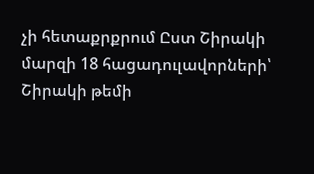չի հետաքրքրում Ըստ Շիրակի մարզի 18 հացադուլավորների՝ Շիրակի թեմի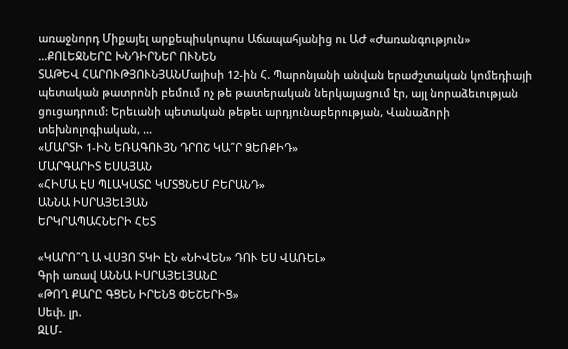առաջնորդ Միքայել արքեպիսկոպոս Աճապահյանից ու ԱԺ «Ժառանգություն» ...ՔՈԼԵՋՆԵՐԸ ԽՆԴԻՐՆԵՐ ՈՒՆԵՆ
ՏԱԹԵՎ ՀԱՐՈՒԹՅՈՒՆՅԱՆՄայիսի 12-ին Հ. Պարոնյանի անվան երաժշտական կոմեդիայի պետական թատրոնի բեմում ոչ թե թատերական ներկայացում էր, այլ նորաձեւության ցուցադրում: Երեւանի պետական թեթեւ արդյունաբերության, Վանաձորի տեխնոլոգիական, ...
«ՄԱՐՏԻ 1-ԻՆ ԵՌԱԳՈՒՅՆ ԴՐՈՇ ԿԱ՞Ր ՁԵՌՔԻԴ»
ՄԱՐԳԱՐԻՏ ԵՍԱՅԱՆ
«ՀԻՄԱ ԷՍ ՊԼԱԿԱՏԸ ԿՄՏՑՆԵՄ ԲԵՐԱՆԴ»
ԱՆՆԱ ԻՍՐԱՅԵԼՅԱՆ
ԵՐԿՐԱՊԱՀՆԵՐԻ ՀԵՏ

«ԿԱՐՈ՞Ղ Ա ՎՍՅՈ ՏԿԻ ԷՆ «ՆԻՎԵՆ» ԴՈՒ ԵՍ ՎԱՌԵԼ»
Գրի առավ ԱՆՆԱ ԻՍՐԱՅԵԼՅԱՆԸ
«ԹՈՂ ՔԱՐԸ ԳՑԵՆ ԻՐԵՆՑ ՓԵՇԵՐԻՑ»
Սեփ. լր.
ԶԼՄ-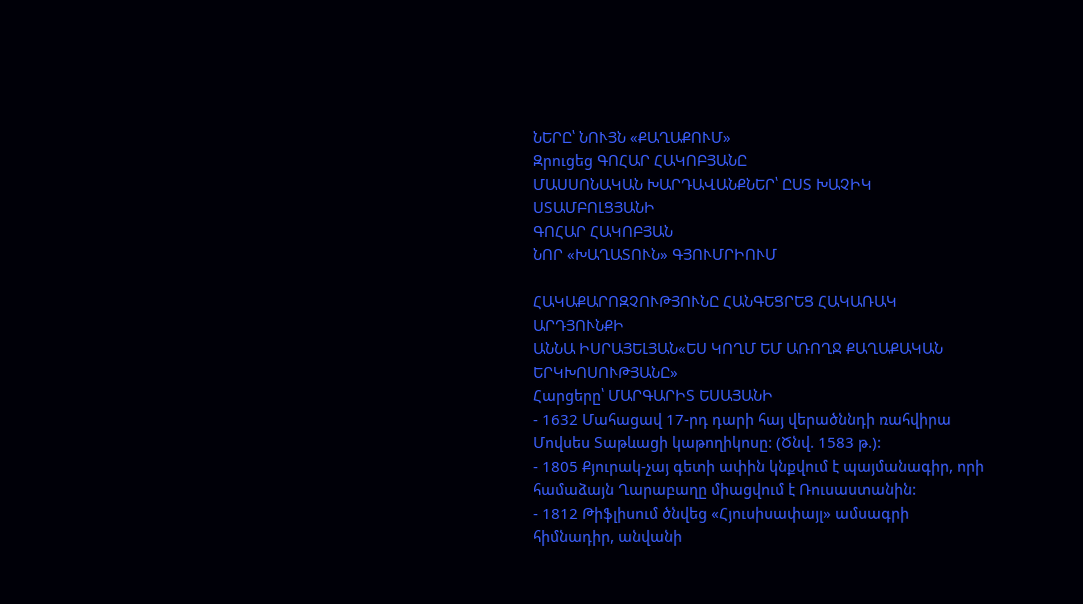ՆԵՐԸ՝ ՆՈՒՅՆ «ՔԱՂԱՔՈՒՄ»
Զրուցեց ԳՈՀԱՐ ՀԱԿՈԲՅԱՆԸ
ՄԱՍՍՈՆԱԿԱՆ ԽԱՐԴԱՎԱՆՔՆԵՐ՝ ԸՍՏ ԽԱՉԻԿ ՍՏԱՄԲՈԼՑՅԱՆԻ
ԳՈՀԱՐ ՀԱԿՈԲՅԱՆ
ՆՈՐ «ԽԱՂԱՏՈՒՆ» ԳՅՈՒՄՐԻՈՒՄ

ՀԱԿԱՔԱՐՈԶՉՈՒԹՅՈՒՆԸ ՀԱՆԳԵՑՐԵՑ ՀԱԿԱՌԱԿ ԱՐԴՅՈՒՆՔԻ
ԱՆՆԱ ԻՍՐԱՅԵԼՅԱՆ«ԵՍ ԿՈՂՄ ԵՄ ԱՌՈՂՋ ՔԱՂԱՔԱԿԱՆ ԵՐԿԽՈՍՈՒԹՅԱՆԸ»
Հարցերը՝ ՄԱՐԳԱՐԻՏ ԵՍԱՅԱՆԻ
- 1632 Մահացավ 17-րդ դարի հայ վերածննդի ռահվիրա Մովսես Տաթևացի կաթողիկոսը: (Ծնվ. 1583 թ.):
- 1805 Քյուրակ-չայ գետի ափին կնքվում է պայմանագիր, որի համաձայն Ղարաբաղը միացվում է Ռուսաստանին:
- 1812 Թիֆլիսում ծնվեց «Հյուսիսափայլ» ամսագրի հիմնադիր, անվանի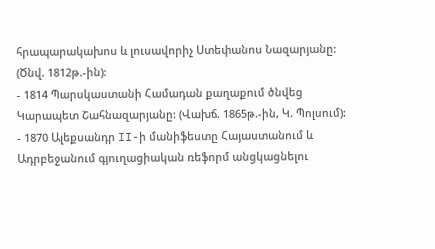հրապարակախոս և լուսավորիչ Ստեփանոս Նազարյանը: (Ծնվ. 1812թ.-ին):
- 1814 Պարսկաստանի Համադան քաղաքում ծնվեց Կարապետ Շահնազարյանը: (Վախճ. 1865թ.-ին, Կ. Պոլսում):
- 1870 Ալեքսանդր II-ի մանիֆեստը Հայաստանում և Ադրբեջանում գյուղացիական ռեֆորմ անցկացնելու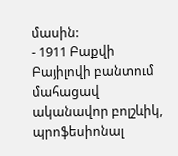մասին:
- 1911 Բաքվի Բայիլովի բանտում մահացավ ականավոր բոլշևիկ, պրոֆեսիոնալ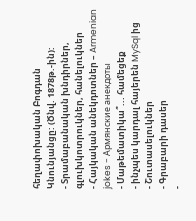հեղափոխական Բոգդան Կնունյանցը: (Ծնվ. 1878թ.-ին):
- Տրամաբանական խնդիրներ, գլուխկոտրուկներ, հանելուկներ
- Հայկական անեկդոտներ – Armenian jokes - Армянские анекдоты
- Մաթեմատիկա՞... համեցեք
- ինչպես կարդալ հայերեն MySql ից
- Շուտասելուկներ
- Գրաբարի դասեր
-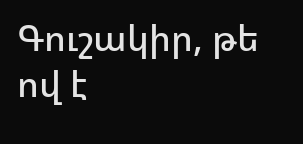Գուշակիր, թե ով է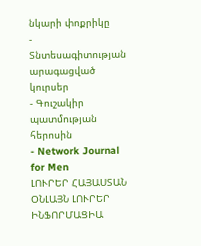նկարի փոքրիկը
- Տնտեսագիտության արագացված կուրսեր
- Գուշակիր պատմության հերոսին
- Network Journal for Men
ԼՈՒՐԵՐ ՀԱՅԱՍՏԱՆ
ՕՆԼԱՅՆ ԼՈՒՐԵՐ
ԻՆՖՈՐՄԱՑԻԱ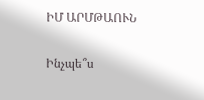ԻՄ ԱՐՄԹԱՈՒՆ

Ինչպե՞ս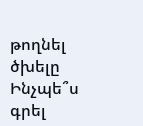թողնել ծխելը
Ինչպե՞ս գրել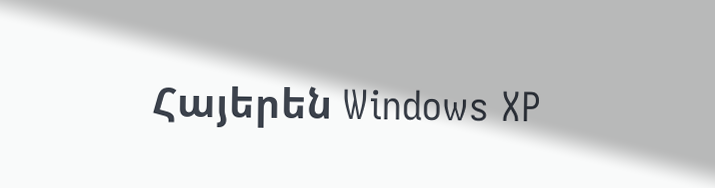Հայերեն Windows XP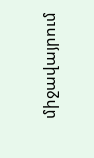միջավայրում